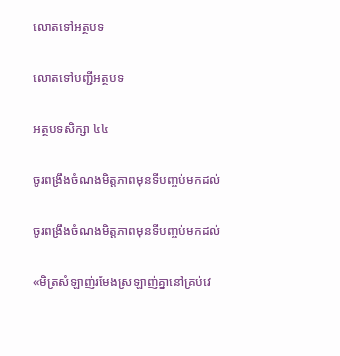លោតទៅអត្ថបទ

លោតទៅបញ្ជីអត្ថបទ

អត្ថបទសិក្សា ៤៤

ចូរពង្រឹងចំណងមិត្តភាពមុនទីបញ្ចប់មកដល់

ចូរពង្រឹងចំណងមិត្តភាពមុនទីបញ្ចប់មកដល់

«មិត្រសំឡាញ់រមែងស្រឡាញ់គ្នានៅគ្រប់វេ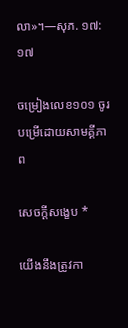លា»។—សុភ. ១៧:១៧

ចម្រៀងលេខ១០១ ចូរបម្រើដោយសាមគ្គីភាព

សេចក្ដីសង្ខេប *

យើងនឹងត្រូវកា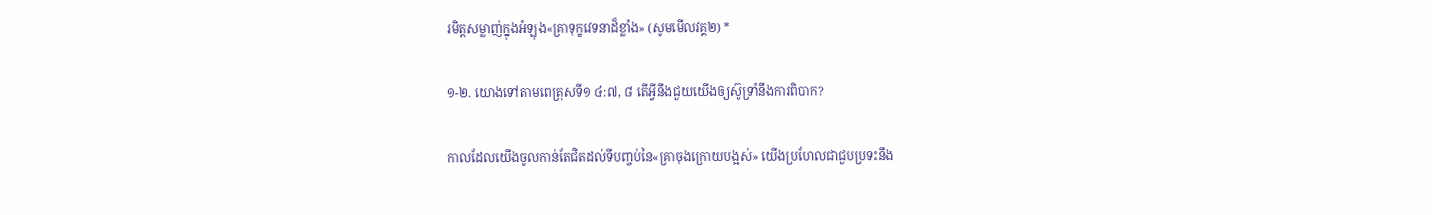រមិត្តសម្លាញ់ក្នុងអំឡុង«គ្រាទុក្ខវេទនាដ៏ខ្លាំង» (សូមមើលវគ្គ២) *

១-២. យោងទៅតាមពេត្រុសទី១ ៤:៧, ៨ តើអ្វីនឹងជួយយើងឲ្យស៊ូទ្រាំនឹងការពិបាក?

កាលដែលយើងចូលកាន់តែជិតដល់ទីបញ្ចប់នៃ«គ្រាចុងក្រោយបង្អស់» យើងប្រហែលជាជួបប្រទះនឹង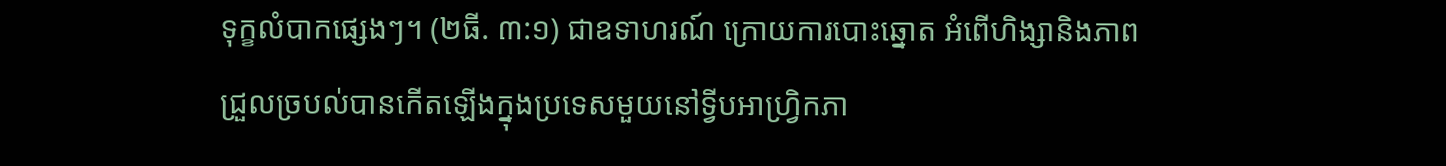ទុក្ខលំបាកផ្សេងៗ។ (២ធី. ៣:១) ជាឧទាហរណ៍ ក្រោយការបោះឆ្នោត អំពើហិង្សានិងភាពជ្រួលច្របល់បានកើតឡើងក្នុងប្រទេសមួយនៅទ្វីបអាហ្វ្រិកភា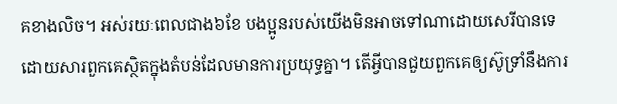គខាងលិច។ អស់រយៈពេលជាង៦ខែ បងប្អូនរបស់យើងមិនអាចទៅណាដោយសេរីបានទេ ដោយសារពួកគេស្ថិតក្នុងតំបន់ដែលមានការប្រយុទ្ធគ្នា។ តើអ្វីបានជួយពួកគេឲ្យស៊ូទ្រាំនឹងការ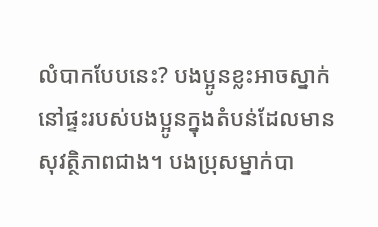លំបាកបែបនេះ? បងប្អូនខ្លះអាចស្នាក់នៅផ្ទះរបស់បងប្អូនក្នុងតំបន់ដែលមានសុវត្ថិភាពជាង។ បងប្រុសម្នាក់បា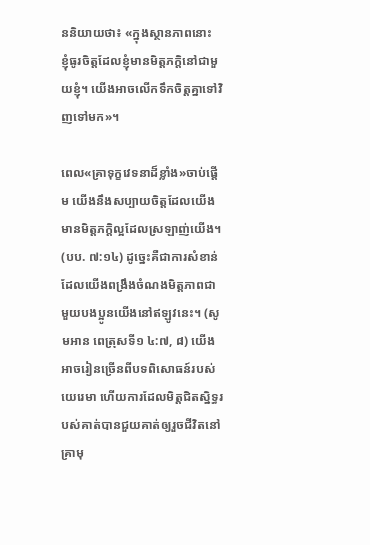ននិយាយថា៖ «ក្នុងស្ថានភាពនោះ ខ្ញុំធូរចិត្តដែលខ្ញុំមានមិត្តភក្ដិនៅជាមួយខ្ញុំ។ យើងអាចលើកទឹកចិត្តគ្នាទៅវិញទៅមក»។

ពេល«គ្រាទុក្ខវេទនាដ៏ខ្លាំង»ចាប់ផ្ដើម យើងនឹងសប្បាយចិត្តដែលយើងមានមិត្តភក្ដិល្អដែលស្រឡាញ់យើង។ (បប. ៧:១៤) ដូច្នេះគឺជាការសំខាន់ដែលយើងពង្រឹងចំណងមិត្តភាពជាមួយបងប្អូនយើងនៅឥឡូវនេះ។ (សូមអាន ពេត្រុសទី១ ៤:៧, ៨) យើងអាចរៀនច្រើនពីបទពិសោធន៍របស់យេរេមា ហើយការដែលមិត្តជិតស្និទ្ធរបស់គាត់បានជួយគាត់ឲ្យរួចជីវិតនៅគ្រាមុ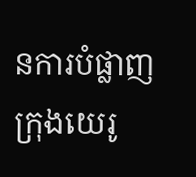នការបំផ្លាញក្រុងយេរូ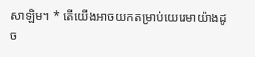សាឡិម។ * តើយើងអាចយកតម្រាប់យេរេមាយ៉ាងដូច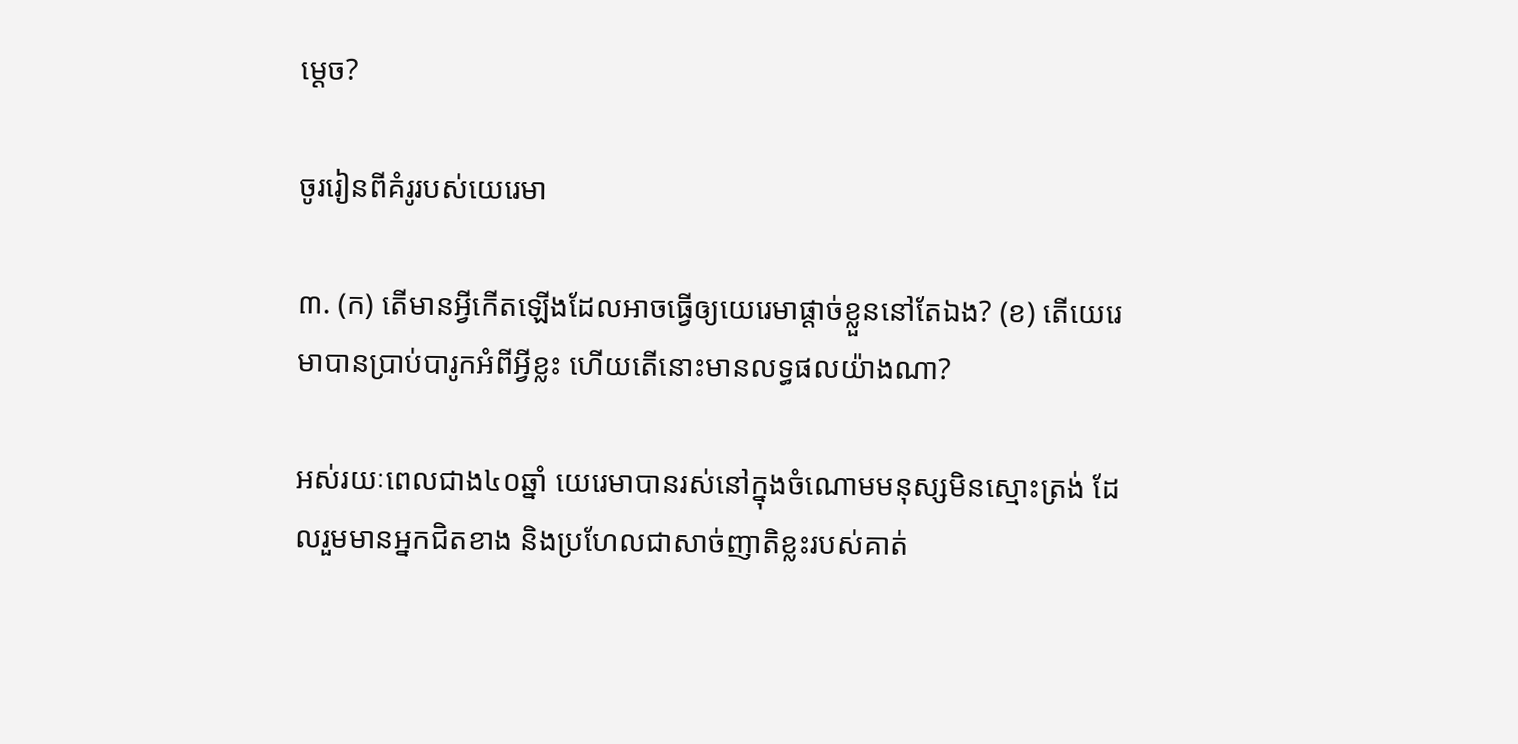ម្ដេច?

ចូររៀនពីគំរូរបស់យេរេមា

៣. (ក) តើមានអ្វីកើតឡើងដែលអាចធ្វើឲ្យយេរេមាផ្ដាច់ខ្លួននៅតែឯង? (ខ) តើយេរេមាបានប្រាប់បារូកអំពីអ្វីខ្លះ ហើយតើនោះមានលទ្ធផលយ៉ាងណា?

អស់រយៈពេលជាង៤០ឆ្នាំ យេរេមាបានរស់នៅក្នុងចំណោមមនុស្សមិនស្មោះត្រង់ ដែលរួមមានអ្នកជិតខាង និងប្រហែលជាសាច់ញាតិខ្លះរបស់គាត់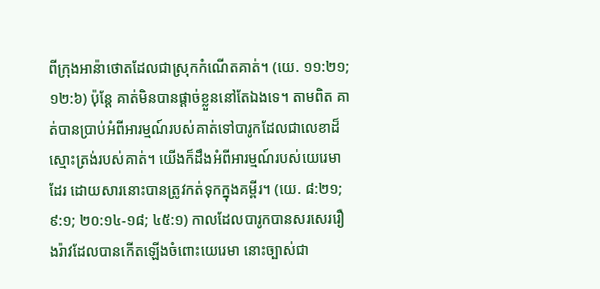ពីក្រុងអាន៉ាថោតដែលជាស្រុកកំណើតគាត់។ (យេ. ១១:២១; ១២:៦) ប៉ុន្តែ គាត់មិនបានផ្ដាច់ខ្លួននៅតែឯងទេ។ តាមពិត គាត់បានប្រាប់អំពីអារម្មណ៍របស់គាត់ទៅបារូកដែលជាលេខាដ៏ស្មោះត្រង់របស់គាត់។ យើងក៏ដឹងអំពីអារម្មណ៍របស់យេរេមាដែរ ដោយសារនោះបានត្រូវកត់ទុកក្នុងគម្ពីរ។ (យេ. ៨:២១; ៩:១; ២០:១៤-១៨; ៤៥:១) កាលដែលបារូកបានសរសេររឿងរ៉ាវដែលបានកើតឡើងចំពោះយេរេមា នោះច្បាស់ជា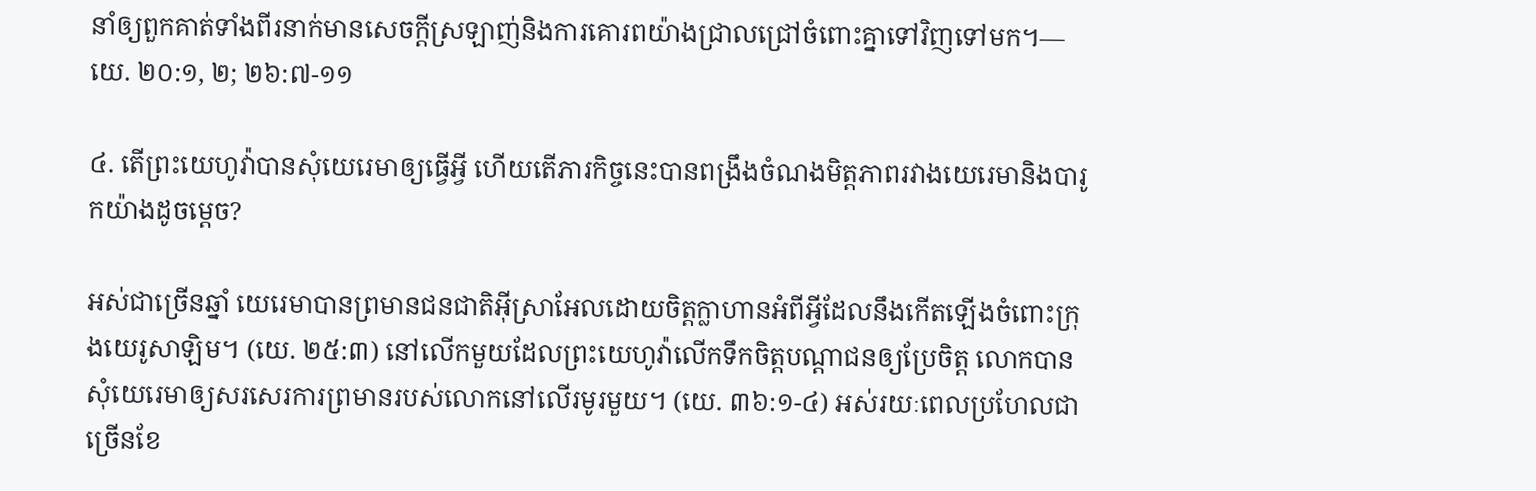នាំឲ្យពួកគាត់ទាំងពីរនាក់មានសេចក្ដីស្រឡាញ់និងការគោរពយ៉ាងជ្រាលជ្រៅចំពោះគ្នាទៅវិញទៅមក។—យេ. ២០:១, ២; ២៦:៧-១១

៤. តើព្រះយេហូវ៉ាបានសុំយេរេមាឲ្យធ្វើអ្វី ហើយតើភារកិច្ចនេះបានពង្រឹងចំណងមិត្តភាពរវាងយេរេមានិងបារូកយ៉ាងដូចម្ដេច?

អស់ជាច្រើនឆ្នាំ យេរេមាបានព្រមានជនជាតិអ៊ីស្រាអែលដោយចិត្តក្លាហានអំពីអ្វីដែលនឹងកើតឡើងចំពោះក្រុងយេរូសាឡិម។ (យេ. ២៥:៣) នៅលើកមួយដែលព្រះយេហូវ៉ាលើកទឹកចិត្តបណ្ដាជនឲ្យប្រែចិត្ត លោកបានសុំយេរេមាឲ្យសរសេរការព្រមានរបស់លោកនៅលើរមូរមួយ។ (យេ. ៣៦:១-៤) អស់រយៈពេលប្រហែលជាច្រើនខែ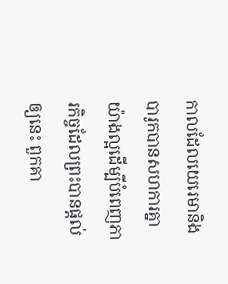កាលដែលយេរេមានិងបារូកបានសហការគ្នាយ៉ាងល្អដើម្បីបំពេញភារកិច្ចដែលព្រះបានផ្ដល់ឲ្យនេះ ពួកគា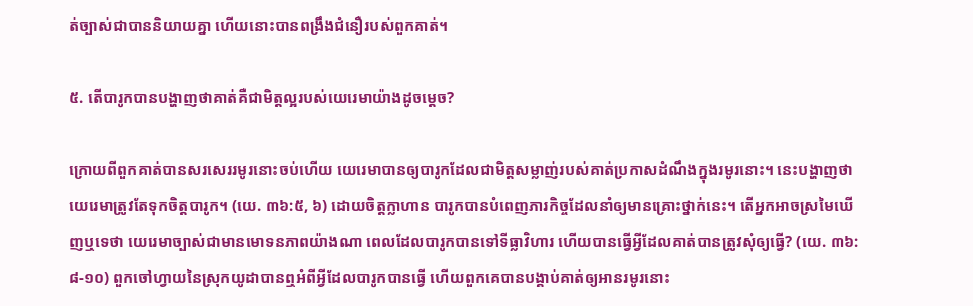ត់ច្បាស់ជាបាននិយាយគ្នា ហើយនោះបានពង្រឹងជំនឿរបស់ពួកគាត់។

៥. តើបារូកបានបង្ហាញថាគាត់គឺជាមិត្តល្អរបស់យេរេមាយ៉ាងដូចម្ដេច?

ក្រោយពីពួកគាត់បានសរសេររមូរនោះចប់ហើយ យេរេមាបានឲ្យបារូកដែលជាមិត្តសម្លាញ់របស់គាត់ប្រកាសដំណឹងក្នុងរមូរនោះ។ នេះបង្ហាញថាយេរេមាត្រូវតែទុកចិត្តបារូក។ (យេ. ៣៦:៥, ៦) ដោយចិត្តក្លាហាន បារូកបានបំពេញភារកិច្ចដែលនាំឲ្យមានគ្រោះថ្នាក់នេះ។ តើអ្នកអាចស្រមៃឃើញឬទេថា យេរេមាច្បាស់ជាមានមោទនភាពយ៉ាងណា ពេលដែលបារូកបានទៅទីធ្លាវិហារ ហើយបានធ្វើអ្វីដែលគាត់បានត្រូវសុំឲ្យធ្វើ? (យេ. ៣៦:៨-១០) ពួកចៅហ្វាយនៃស្រុកយូដាបានឮអំពីអ្វីដែលបារូកបានធ្វើ ហើយពួកគេបានបង្គាប់គាត់ឲ្យអានរមូរនោះ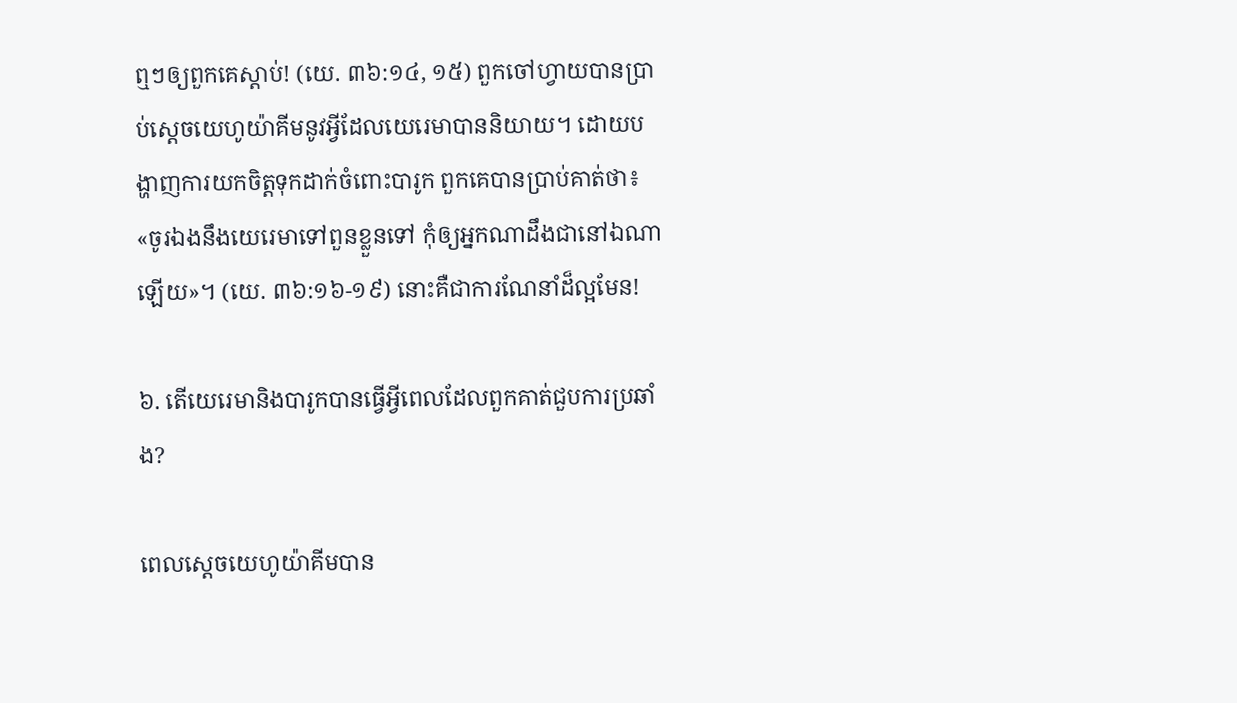ឮៗឲ្យពួកគេស្ដាប់! (យេ. ៣៦:១៤, ១៥) ពួកចៅហ្វាយបានប្រាប់ស្តេចយេហូយ៉ាគីមនូវអ្វីដែលយេរេមាបាននិយាយ។ ដោយបង្ហាញការយកចិត្តទុកដាក់ចំពោះបារូក ពួកគេបានប្រាប់គាត់ថា៖ «ចូរឯងនឹងយេរេមាទៅពួនខ្លួនទៅ កុំឲ្យអ្នកណាដឹងជានៅឯណាឡើយ»។ (យេ. ៣៦:១៦-១៩) នោះគឺជាការណែនាំដ៏ល្អមែន!

៦. តើយេរេមានិងបារូកបានធ្វើអ្វីពេលដែលពួកគាត់ជួបការប្រឆាំង?

ពេលស្តេចយេហូយ៉ាគីមបាន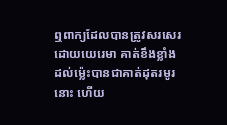ឮពាក្យដែលបានត្រូវសរសេរដោយយេរេមា គាត់ខឹងខ្លាំងដល់ម្ល៉េះបានជាគាត់ដុតរមូរនោះ ហើយ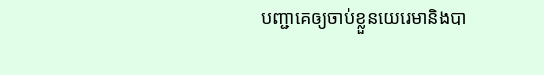បញ្ជាគេឲ្យចាប់ខ្លួនយេរេមានិងបា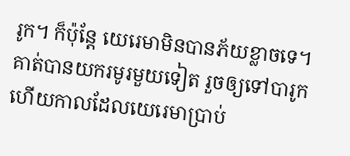រូក។ ក៏ប៉ុន្តែ យេរេមាមិនបានភ័យខ្លាចទេ។ គាត់បានយករមូរមួយទៀត រួចឲ្យទៅបារូក ហើយកាលដែលយេរេមាប្រាប់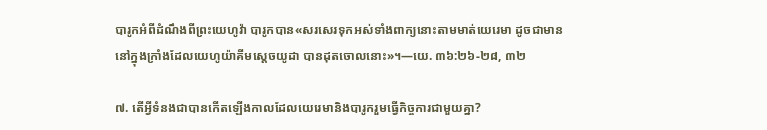បារូកអំពីដំណឹងពីព្រះយេហូវ៉ា បារូកបាន«សរសេរទុកអស់ទាំងពាក្យនោះតាមមាត់យេរេមា ដូចជាមាននៅក្នុងក្រាំងដែលយេហូយ៉ាគីមស្តេចយូដា បានដុតចោលនោះ»។—យេ. ៣៦:២៦-២៨, ៣២

៧. តើអ្វីទំនងជាបានកើតឡើងកាលដែលយេរេមានិងបារូករួមធ្វើកិច្ចការជាមួយគ្នា?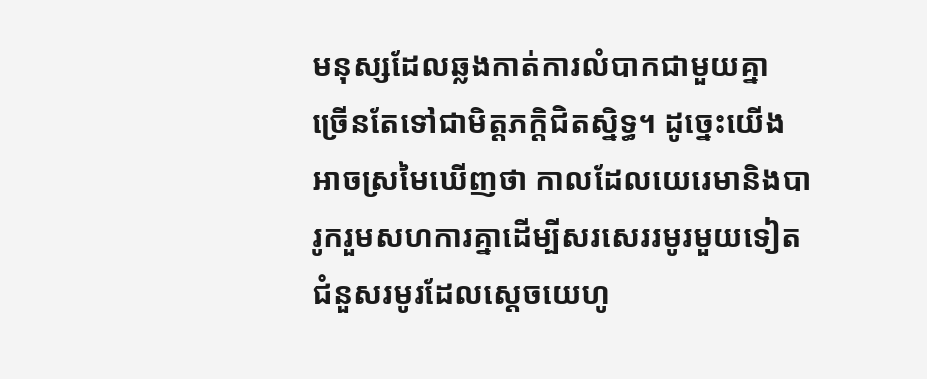មនុស្សដែលឆ្លងកាត់ការលំបាកជាមួយគ្នា ច្រើនតែទៅជាមិត្តភក្ដិជិតស្និទ្ធ។ ដូច្នេះយើងអាចស្រមៃឃើញថា កាលដែលយេរេមានិងបារូករួមសហការគ្នាដើម្បីសរសេររមូរមួយទៀតជំនួសរមូរដែលស្តេចយេហូ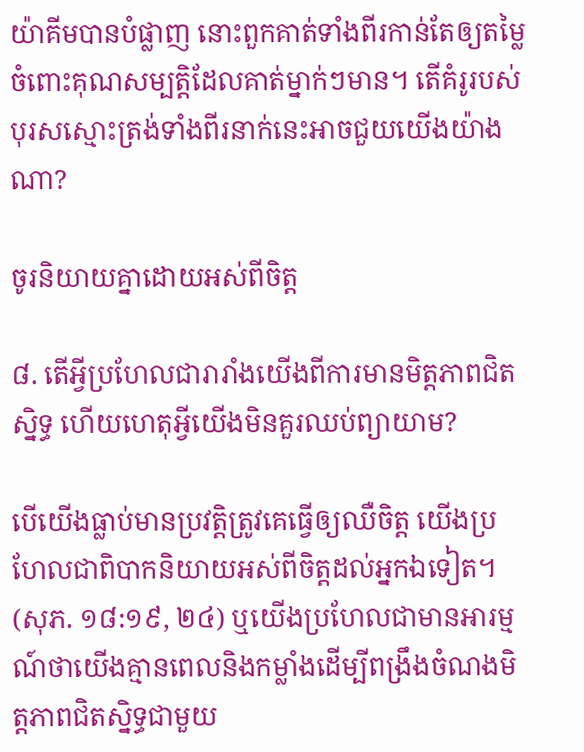យ៉ាគីមបានបំផ្លាញ នោះពួកគាត់ទាំងពីរកាន់តែឲ្យតម្លៃចំពោះគុណសម្បត្ដិដែលគាត់ម្នាក់ៗមាន។ តើគំរូរបស់បុរសស្មោះត្រង់ទាំងពីរនាក់នេះអាចជួយយើងយ៉ាងណា?

ចូរនិយាយគ្នាដោយអស់ពីចិត្ត

៨. តើអ្វីប្រហែលជារារាំងយើងពីការមានមិត្តភាពជិតស្និទ្ធ ហើយហេតុអ្វីយើងមិនគួរឈប់ព្យាយាម?

បើយើងធ្លាប់មានប្រវត្ដិត្រូវគេធ្វើឲ្យឈឺចិត្ត យើងប្រហែលជាពិបាកនិយាយអស់ពីចិត្តដល់អ្នកឯទៀត។ (សុភ. ១៨:១៩, ២៤) ឬយើងប្រហែលជាមានអារម្មណ៍ថាយើងគ្មានពេលនិងកម្លាំងដើម្បីពង្រឹងចំណងមិត្តភាពជិតស្និទ្ធជាមួយ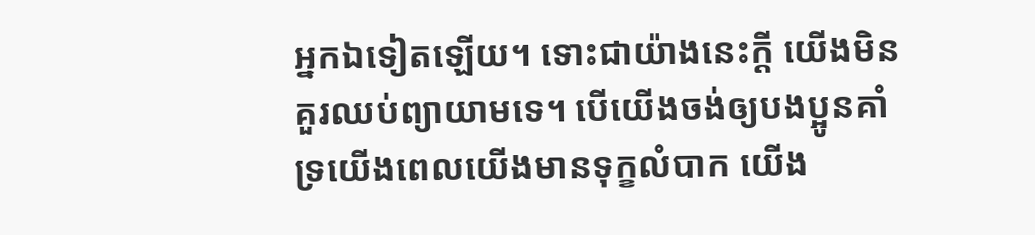អ្នកឯទៀតឡើយ។ ទោះជាយ៉ាងនេះក្ដី យើងមិនគួរឈប់ព្យាយាមទេ។ បើយើងចង់ឲ្យបងប្អូនគាំទ្រយើងពេលយើងមានទុក្ខលំបាក យើង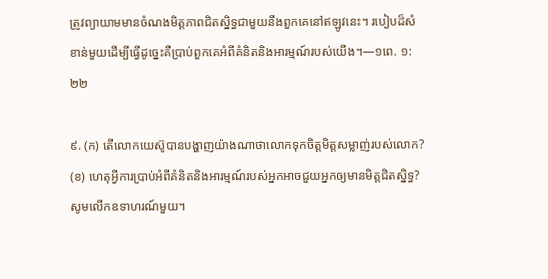ត្រូវព្យាយាមមានចំណងមិត្តភាពជិតស្និទ្ធជាមួយនឹងពួកគេនៅឥឡូវនេះ។ របៀបដ៏សំខាន់មួយដើម្បីធ្វើដូច្នេះគឺប្រាប់ពួកគេអំពីគំនិតនិងអារម្មណ៍របស់យើង។—១ពេ. ១:២២

៩. (ក) តើលោកយេស៊ូបានបង្ហាញយ៉ាងណាថាលោកទុកចិត្តមិត្តសម្លាញ់របស់លោក? (ខ) ហេតុអ្វីការប្រាប់អំពីគំនិតនិងអារម្មណ៍របស់អ្នកអាចជួយអ្នកឲ្យមានមិត្តជិតស្និទ្ធ? សូមលើកឧទាហរណ៍មួយ។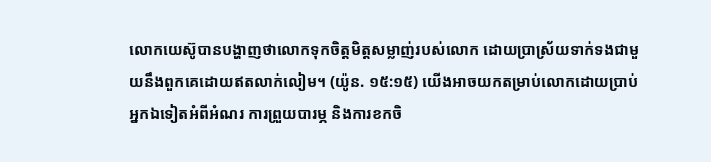លោកយេស៊ូបានបង្ហាញថាលោកទុកចិត្តមិត្តសម្លាញ់របស់លោក ដោយប្រាស្រ័យទាក់ទងជាមួយនឹងពួកគេដោយឥតលាក់លៀម។ (យ៉ូន. ១៥:១៥) យើងអាចយកតម្រាប់លោកដោយប្រាប់អ្នកឯទៀតអំពីអំណរ ការព្រួយបារម្ភ និងការខកចិ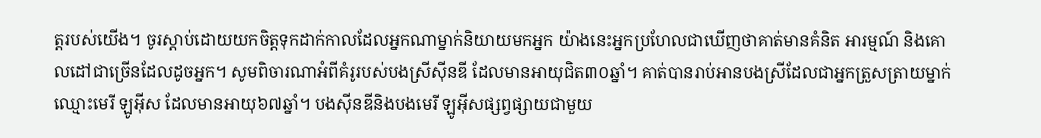ត្តរបស់យើង។ ចូរស្ដាប់ដោយយកចិត្តទុកដាក់កាលដែលអ្នកណាម្នាក់និយាយមកអ្នក យ៉ាងនេះអ្នកប្រហែលជាឃើញថាគាត់មានគំនិត អារម្មណ៍ និងគោលដៅជាច្រើនដែលដូចអ្នក។ សូមពិចារណាអំពីគំរូរបស់បងស្រីស៊ីនឌី ដែលមានអាយុជិត៣០ឆ្នាំ។ គាត់បានរាប់អានបងស្រីដែលជាអ្នកត្រួសត្រាយម្នាក់ឈ្មោះមេរី ឡូអ៊ីស ដែលមានអាយុ៦៧ឆ្នាំ។ បងស៊ីនឌីនិងបងមេរី ឡូអ៊ីសផ្សព្វផ្សាយជាមួយ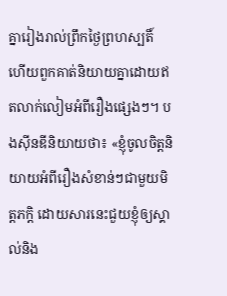គ្នារៀងរាល់ព្រឹកថ្ងៃព្រហស្បតិ៍ ហើយពួកគាត់និយាយគ្នាដោយឥតលាក់លៀមអំពីរឿងផ្សេងៗ។ បងស៊ីនឌីនិយាយថា៖ «ខ្ញុំចូលចិត្តនិយាយអំពីរឿងសំខាន់ៗជាមួយមិត្តភក្ដិ ដោយសារនេះជួយខ្ញុំឲ្យស្គាល់និង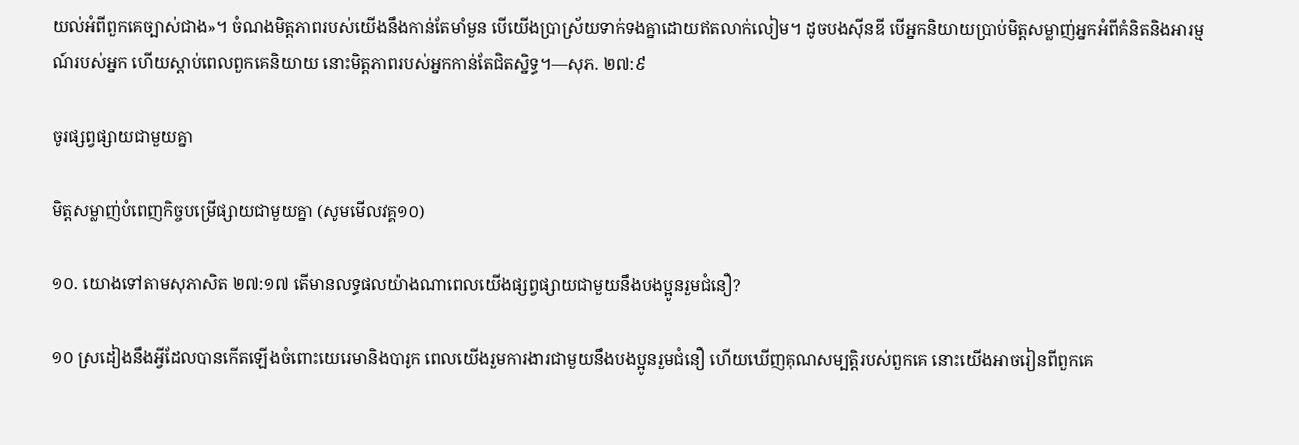យល់អំពីពួកគេច្បាស់ជាង»។ ចំណងមិត្តភាពរបស់យើងនឹងកាន់តែមាំមួន បើយើងប្រាស្រ័យទាក់ទងគ្នាដោយឥតលាក់លៀម។ ដូចបងស៊ីនឌី បើអ្នកនិយាយប្រាប់មិត្តសម្លាញ់អ្នកអំពីគំនិតនិងអារម្មណ៍របស់អ្នក ហើយស្ដាប់ពេលពួកគេនិយាយ នោះមិត្តភាពរបស់អ្នកកាន់តែជិតស្និទ្ធ។—សុភ. ២៧:៩

ចូរផ្សព្វផ្សាយជាមួយគ្នា

មិត្តសម្លាញ់បំពេញកិច្ចបម្រើផ្សាយជាមួយគ្នា (សូមមើលវគ្គ១០)

១០. យោងទៅតាមសុភាសិត ២៧:១៧ តើមានលទ្ធផលយ៉ាងណាពេលយើងផ្សព្វផ្សាយជាមួយនឹងបងប្អូនរួមជំនឿ?

១០ ស្រដៀងនឹងអ្វីដែលបានកើតឡើងចំពោះយេរេមានិងបារូក ពេលយើងរួមការងារជាមួយនឹងបងប្អូនរួមជំនឿ ហើយឃើញគុណសម្បត្ដិរបស់ពួកគេ នោះយើងអាចរៀនពីពួកគេ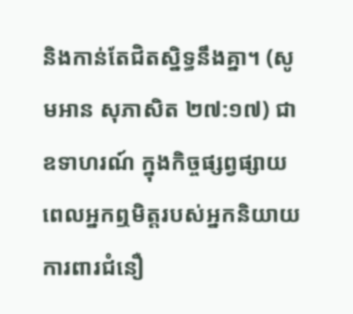និងកាន់តែជិតស្និទ្ធនឹងគ្នា។ (សូមអាន សុភាសិត ២៧:១៧) ជាឧទាហរណ៍ ក្នុងកិច្ចផ្សព្វផ្សាយ ពេលអ្នកឮមិត្តរបស់អ្នកនិយាយការពារជំនឿ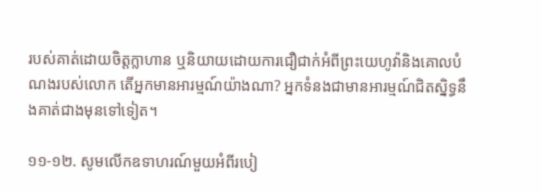របស់គាត់ដោយចិត្តក្លាហាន ឬនិយាយដោយការជឿជាក់អំពីព្រះយេហូវ៉ានិងគោលបំណងរបស់លោក តើអ្នកមានអារម្មណ៍យ៉ាងណា? អ្នកទំនងជាមានអារម្មណ៍ជិតស្និទ្ធនឹងគាត់ជាងមុនទៅទៀត។

១១-១២. សូមលើកឧទាហរណ៍មួយអំពីរបៀ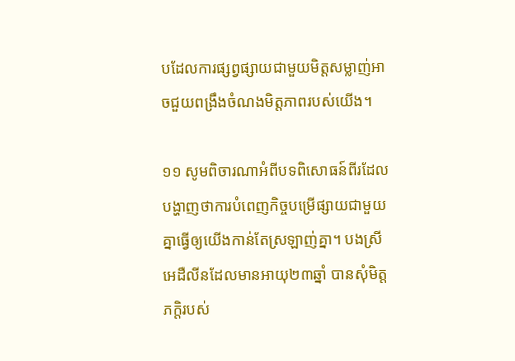បដែលការផ្សព្វផ្សាយជាមួយមិត្តសម្លាញ់អាចជួយពង្រឹងចំណងមិត្តភាពរបស់យើង។

១១ សូមពិចារណាអំពីបទពិសោធន៍ពីរដែលបង្ហាញថាការបំពេញកិច្ចបម្រើផ្សាយជាមួយគ្នាធ្វើឲ្យយើងកាន់តែស្រឡាញ់គ្នា។ បងស្រីអេដឺលីនដែលមានអាយុ២៣ឆ្នាំ បានសុំមិត្តភក្ដិរបស់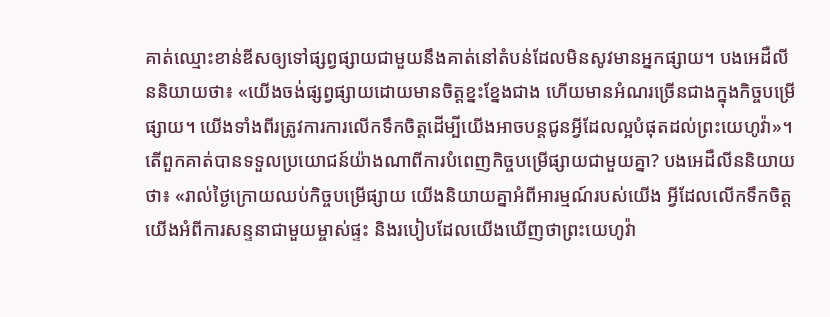គាត់ឈ្មោះខាន់ឌីសឲ្យទៅផ្សព្វផ្សាយជាមួយនឹងគាត់នៅតំបន់ដែលមិនសូវមានអ្នកផ្សាយ។ បងអេដឺលីននិយាយថា៖ «យើងចង់ផ្សព្វផ្សាយដោយមានចិត្តខ្នះខ្នែងជាង ហើយមានអំណរច្រើនជាងក្នុងកិច្ចបម្រើផ្សាយ។ យើងទាំងពីរត្រូវការការលើកទឹកចិត្តដើម្បីយើងអាចបន្តជូនអ្វីដែលល្អបំផុតដល់ព្រះយេហូវ៉ា»។ តើពួកគាត់បានទទួលប្រយោជន៍យ៉ាងណាពីការបំពេញកិច្ចបម្រើផ្សាយជាមួយគ្នា? បងអេដឺលីននិយាយថា៖ «រាល់ថ្ងៃក្រោយឈប់កិច្ចបម្រើផ្សាយ យើងនិយាយគ្នាអំពីអារម្មណ៍របស់យើង អ្វីដែលលើកទឹកចិត្តយើងអំពីការសន្ទនាជាមួយម្ចាស់ផ្ទះ និងរបៀបដែលយើងឃើញថាព្រះយេហូវ៉ា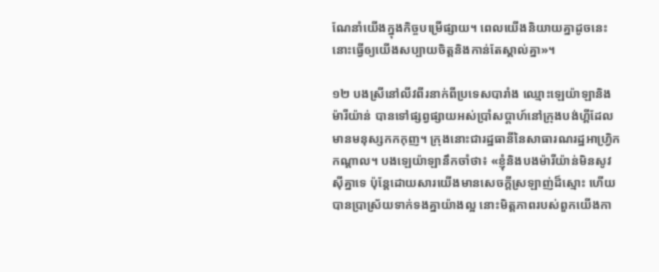ណែនាំយើងក្នុងកិច្ចបម្រើផ្សាយ។ ពេលយើងនិយាយគ្នាដូចនេះ នោះធ្វើឲ្យយើងសប្បាយចិត្តនិងកាន់តែស្គាល់គ្នា»។

១២ បងស្រីនៅលីវពីរនាក់ពីប្រទេសបារាំង ឈ្មោះឡេយ៉ាឡានិងម៉ារីយ៉ាន់ បានទៅផ្សព្វផ្សាយអស់ប្រាំសប្ដាហ៍នៅក្រុងបង់ហ្គីដែលមានមនុស្សកកកុញ។ ក្រុងនោះជារដ្ឋធានីនៃសាធារណរដ្ឋអាហ្វ្រិកកណ្ដាល។ បងឡេយ៉ាឡានឹកចាំថា៖ «ខ្ញុំនិងបងម៉ារីយ៉ាន់មិនសូវស៊ីគ្នាទេ ប៉ុន្តែដោយសារយើងមានសេចក្ដីស្រឡាញ់ដ៏ស្មោះ ហើយបានប្រាស្រ័យទាក់ទងគ្នាយ៉ាងល្អ នោះមិត្តភាពរបស់ពួកយើងកា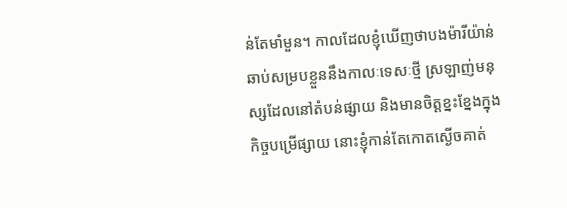ន់តែមាំមួន។ កាលដែលខ្ញុំឃើញថាបងម៉ារីយ៉ាន់ឆាប់សម្របខ្លួននឹងកាលៈទេសៈថ្មី ស្រឡាញ់មនុស្សដែលនៅតំបន់ផ្សាយ និងមានចិត្តខ្នះខ្នែងក្នុងកិច្ចបម្រើផ្សាយ នោះខ្ញុំកាន់តែកោតស្ងើចគាត់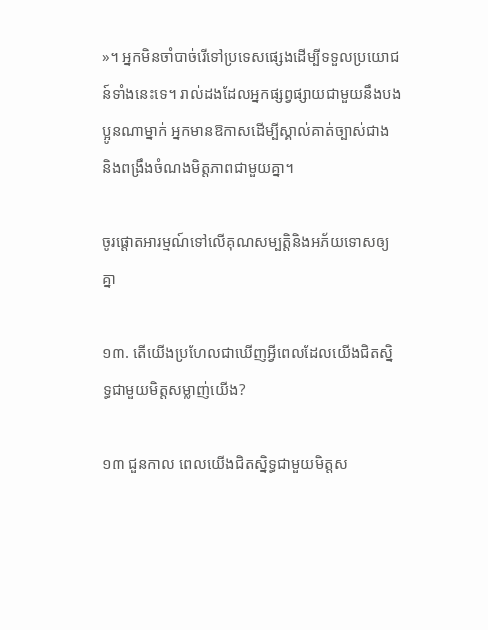»។ អ្នកមិនចាំបាច់រើទៅប្រទេសផ្សេងដើម្បីទទួលប្រយោជន៍ទាំងនេះទេ។ រាល់ដងដែលអ្នកផ្សព្វផ្សាយជាមួយនឹងបងប្អូនណាម្នាក់ អ្នកមានឱកាសដើម្បីស្គាល់គាត់ច្បាស់ជាង និងពង្រឹងចំណងមិត្តភាពជាមួយគ្នា។

ចូរផ្ដោតអារម្មណ៍ទៅលើគុណសម្បត្ដិនិងអភ័យទោសឲ្យគ្នា

១៣. តើយើងប្រហែលជាឃើញអ្វីពេលដែលយើងជិតស្និទ្ធជាមួយមិត្តសម្លាញ់យើង?

១៣ ជួនកាល ពេលយើងជិតស្និទ្ធជាមួយមិត្តស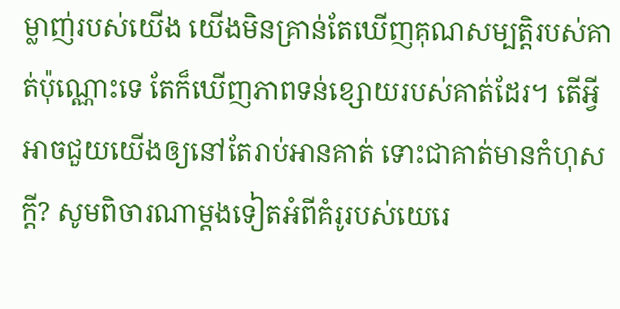ម្លាញ់របស់យើង យើងមិនគ្រាន់តែឃើញគុណសម្បត្ដិរបស់គាត់ប៉ុណ្ណោះទេ តែក៏ឃើញភាពទន់ខ្សោយរបស់គាត់ដែរ។ តើអ្វីអាចជួយយើងឲ្យនៅតែរាប់អានគាត់ ទោះជាគាត់មានកំហុសក្ដី? សូមពិចារណាម្ដងទៀតអំពីគំរូរបស់យេរេ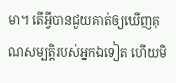មា។ តើអ្វីបានជួយគាត់ឲ្យឃើញគុណសម្បត្ដិរបស់អ្នកឯទៀត ហើយមិ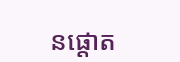នផ្ដោត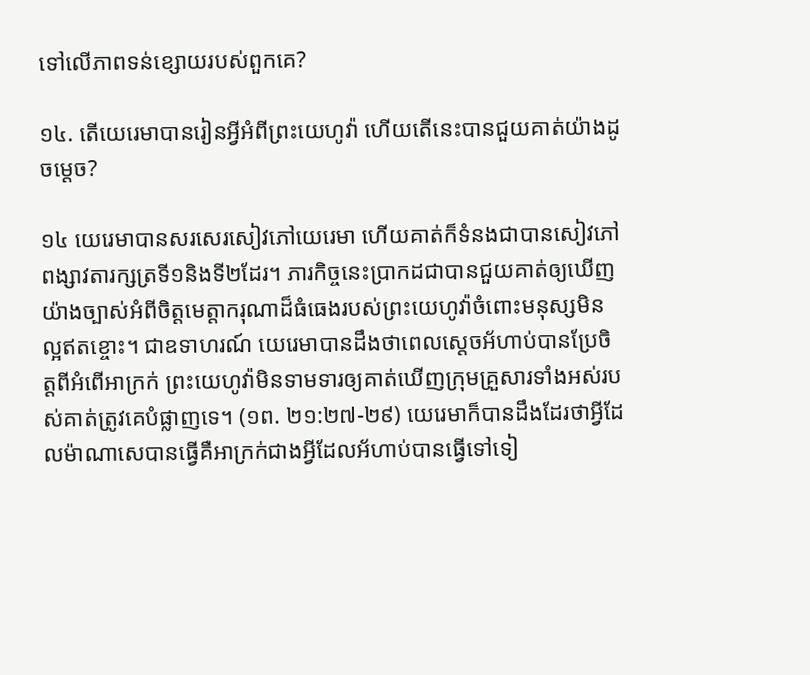ទៅលើភាពទន់ខ្សោយរបស់ពួកគេ?

១៤. តើយេរេមាបានរៀនអ្វីអំពីព្រះយេហូវ៉ា ហើយតើនេះបានជួយគាត់យ៉ាងដូចម្ដេច?

១៤ យេរេមាបានសរសេរសៀវភៅយេរេមា ហើយគាត់ក៏ទំនងជាបានសៀវភៅពង្សាវតារក្សត្រទី១និងទី២ដែរ។ ភារកិច្ចនេះប្រាកដជាបានជួយគាត់ឲ្យឃើញយ៉ាងច្បាស់អំពីចិត្តមេត្ដាករុណាដ៏ធំធេងរបស់ព្រះយេហូវ៉ាចំពោះមនុស្សមិនល្អឥតខ្ចោះ។ ជាឧទាហរណ៍ យេរេមាបានដឹងថាពេលស្តេចអ័ហាប់បានប្រែចិត្តពីអំពើអាក្រក់ ព្រះយេហូវ៉ាមិនទាមទារឲ្យគាត់ឃើញក្រុមគ្រួសារទាំងអស់របស់គាត់ត្រូវគេបំផ្លាញទេ។ (១ព. ២១:២៧-២៩) យេរេមាក៏បានដឹងដែរថាអ្វីដែលម៉ាណាសេបានធ្វើគឺអាក្រក់ជាងអ្វីដែលអ័ហាប់បានធ្វើទៅទៀ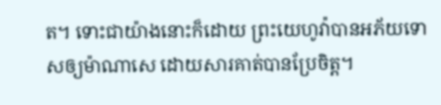ត។ ទោះជាយ៉ាងនោះក៏ដោយ ព្រះយេហូវ៉ាបានអភ័យទោសឲ្យម៉ាណាសេ ដោយសារគាត់បានប្រែចិត្ត។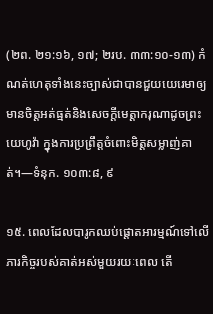(២ព. ២១:១៦, ១៧; ២រប. ៣៣:១០-១៣) កំណត់ហេតុទាំងនេះច្បាស់ជាបានជួយយេរេមាឲ្យមានចិត្តអត់ធ្មត់និងសេចក្ដីមេត្ដាករុណាដូចព្រះយេហូវ៉ា ក្នុងការប្រព្រឹត្តចំពោះមិត្តសម្លាញ់គាត់។—ទំនុក. ១០៣:៨, ៩

១៥. ពេលដែលបារូកឈប់ផ្ដោតអារម្មណ៍ទៅលើភារកិច្ចរបស់គាត់អស់មួយរយៈពេល តើ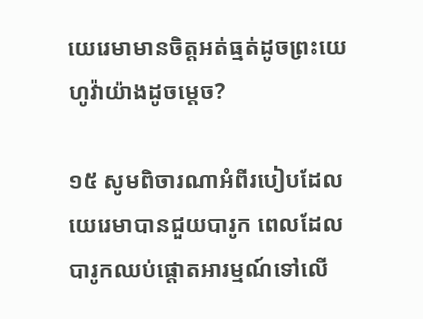យេរេមាមានចិត្តអត់ធ្មត់ដូចព្រះយេហូវ៉ាយ៉ាងដូចម្ដេច?

១៥ សូមពិចារណាអំពីរបៀបដែលយេរេមាបានជួយបារូក ពេលដែលបារូកឈប់ផ្ដោតអារម្មណ៍ទៅលើ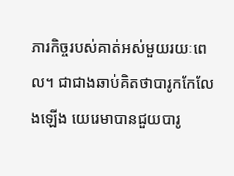ភារកិច្ចរបស់គាត់អស់មួយរយៈពេល។ ជាជាងឆាប់គិតថាបារូកកែលែងឡើង យេរេមាបានជួយបារូ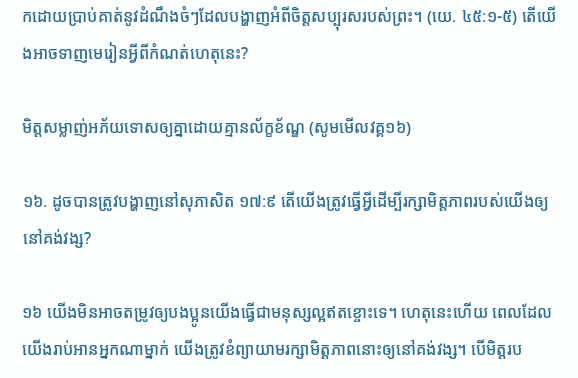កដោយប្រាប់គាត់នូវដំណឹងចំៗដែលបង្ហាញអំពីចិត្តសប្បុរសរបស់ព្រះ។ (យេ. ៤៥:១-៥) តើយើងអាចទាញមេរៀនអ្វីពីកំណត់ហេតុនេះ?

មិត្តសម្លាញ់អភ័យទោសឲ្យគ្នាដោយគ្មានល័ក្ខខ័ណ្ឌ (សូមមើលវគ្គ១៦)

១៦. ដូចបានត្រូវបង្ហាញនៅសុភាសិត ១៧:៩ តើយើងត្រូវធ្វើអ្វីដើម្បីរក្សាមិត្តភាពរបស់យើងឲ្យនៅគង់វង្ស?

១៦ យើងមិនអាចតម្រូវឲ្យបងប្អូនយើងធ្វើជាមនុស្សល្អឥតខ្ចោះទេ។ ហេតុនេះហើយ ពេលដែលយើងរាប់អានអ្នកណាម្នាក់ យើងត្រូវខំព្យាយាមរក្សាមិត្តភាពនោះឲ្យនៅគង់វង្ស។ បើមិត្តរប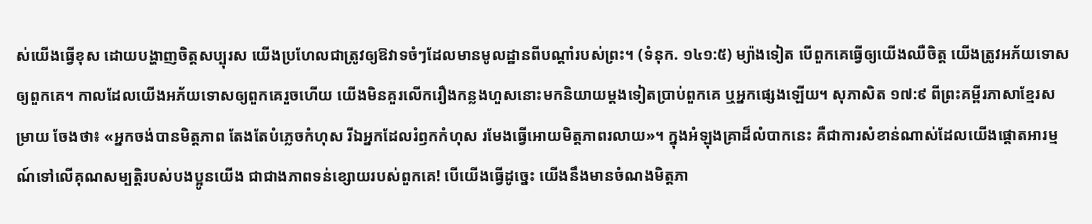ស់យើងធ្វើខុស ដោយបង្ហាញចិត្តសប្បុរស យើងប្រហែលជាត្រូវឲ្យឱវាទចំៗដែលមានមូលដ្ឋានពីបណ្ដាំរបស់ព្រះ។ (ទំនុក. ១៤១:៥) ម្យ៉ាងទៀត បើពួកគេធ្វើឲ្យយើងឈឺចិត្ត យើងត្រូវអភ័យទោសឲ្យពួកគេ។ កាលដែលយើងអភ័យទោសឲ្យពួកគេរួចហើយ យើងមិនគួរលើករឿងកន្លងហួសនោះមកនិយាយម្ដងទៀតប្រាប់ពួកគេ ឬអ្នកផ្សេងឡើយ។ សុភាសិត ១៧:៩ ពីព្រះគម្ពីរភាសាខ្មែរសម្រាយ ចែងថា៖ «អ្នកចង់បានមិត្តភាព តែងតែបំភ្លេចកំហុស រីឯអ្នកដែលរំឭកកំហុស រមែងធ្វើអោយមិត្តភាពរលាយ»។ ក្នុងអំឡុងគ្រាដ៏លំបាកនេះ គឺជាការសំខាន់ណាស់ដែលយើងផ្ដោតអារម្មណ៍ទៅលើគុណសម្បត្ដិរបស់បងប្អូនយើង ជាជាងភាពទន់ខ្សោយរបស់ពួកគេ! បើយើងធ្វើដូច្នេះ យើងនឹងមានចំណងមិត្តភា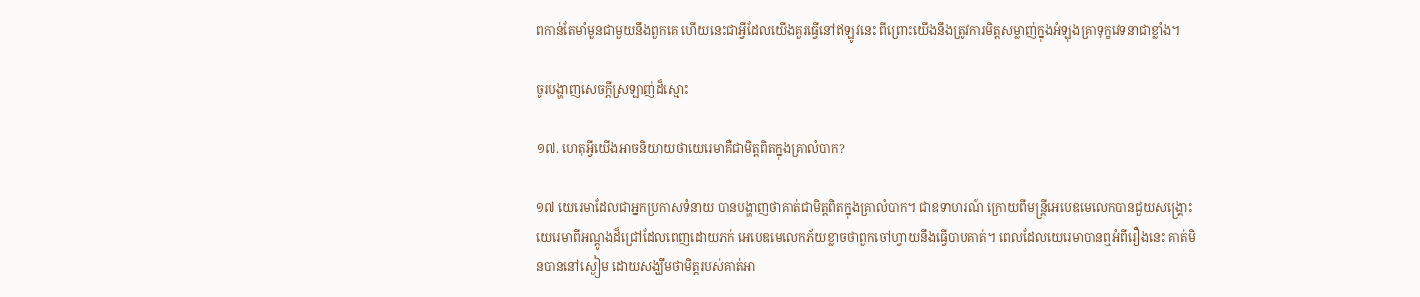ពកាន់តែមាំមួនជាមួយនឹងពួកគេ ហើយនេះជាអ្វីដែលយើងគួរធ្វើនៅឥឡូវនេះ ពីព្រោះយើងនឹងត្រូវការមិត្តសម្លាញ់ក្នុងអំឡុងគ្រាទុក្ខវេទនាជាខ្លាំង។

ចូរបង្ហាញសេចក្ដីស្រឡាញ់ដ៏ស្មោះ

១៧. ហេតុអ្វីយើងអាចនិយាយថាយេរេមាគឺជាមិត្តពិតក្នុងគ្រាលំបាក?

១៧ យេរេមាដែលជាអ្នកប្រកាសទំនាយ បានបង្ហាញថាគាត់ជាមិត្តពិតក្នុងគ្រាលំបាក។ ជាឧទាហរណ៍ ក្រោយពីមន្ត្រីអេបេឌមេលេកបានជួយសង្គ្រោះយេរេមាពីអណ្ដូងដ៏ជ្រៅដែលពេញដោយភក់ អេបេឌមេលេកភ័យខ្លាចថាពួកចៅហ្វាយនឹងធ្វើបាបគាត់។ ពេលដែលយេរេមាបានឮអំពីរឿងនេះ គាត់មិនបាននៅស្ងៀម ដោយសង្ឃឹមថាមិត្តរបស់គាត់អា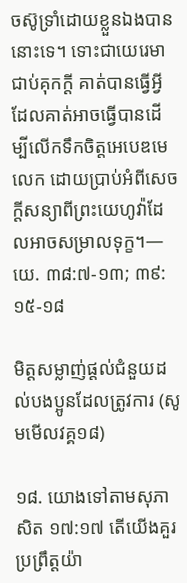ចស៊ូទ្រាំដោយខ្លួនឯងបាននោះទេ។ ទោះជាយេរេមាជាប់គុកក្ដី គាត់បានធ្វើអ្វីដែលគាត់អាចធ្វើបានដើម្បីលើកទឹកចិត្តអេបេឌមេលេក ដោយប្រាប់អំពីសេចក្ដីសន្យាពីព្រះយេហូវ៉ាដែលអាចសម្រាលទុក្ខ។—យេ. ៣៨:៧-១៣; ៣៩:១៥-១៨

មិត្តសម្លាញ់ផ្ដល់ជំនួយដល់បងប្អូនដែលត្រូវការ (សូមមើលវគ្គ១៨)

១៨. យោងទៅតាមសុភាសិត ១៧:១៧ តើយើងគួរប្រព្រឹត្តយ៉ា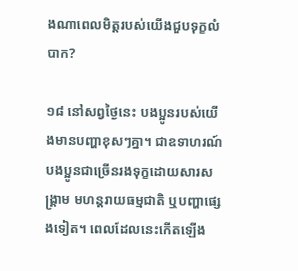ងណាពេលមិត្តរបស់យើងជួបទុក្ខលំបាក?

១៨ នៅសព្វថ្ងៃនេះ បងប្អូនរបស់យើងមានបញ្ហាខុសៗគ្នា។ ជាឧទាហរណ៍ បងប្អូនជាច្រើនរងទុក្ខដោយសារសង្គ្រាម មហន្តរាយធម្មជាតិ ឬបញ្ហាផ្សេងទៀត។ ពេលដែលនេះកើតឡើង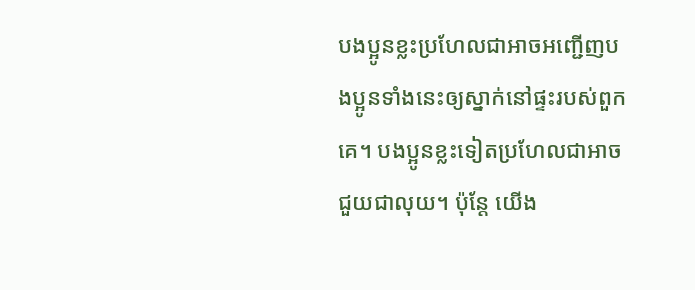បងប្អូនខ្លះប្រហែលជាអាចអញ្ជើញបងប្អូនទាំងនេះឲ្យស្នាក់នៅផ្ទះរបស់ពួកគេ។ បងប្អូនខ្លះទៀតប្រហែលជាអាចជួយជាលុយ។ ប៉ុន្តែ យើង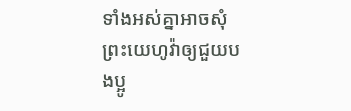ទាំងអស់គ្នាអាចសុំព្រះយេហូវ៉ាឲ្យជួយបងប្អូ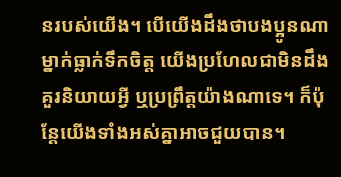នរបស់យើង។ បើយើងដឹងថាបងប្អូនណាម្នាក់ធ្លាក់ទឹកចិត្ត យើងប្រហែលជាមិនដឹងគួរនិយាយអ្វី ឬប្រព្រឹត្តយ៉ាងណាទេ។ ក៏ប៉ុន្តែយើងទាំងអស់គ្នាអាចជួយបាន។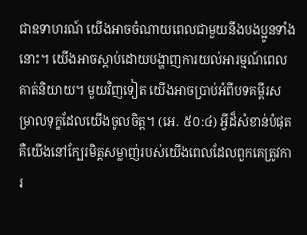ជាឧទាហរណ៍ យើងអាចចំណាយពេលជាមួយនឹងបងប្អូនទាំងនោះ។ យើងអាចស្ដាប់ដោយបង្ហាញការយល់អារម្មណ៍ពេលគាត់និយាយ។ មួយវិញទៀត យើងអាចប្រាប់អំពីបទគម្ពីរសម្រាលទុក្ខដែលយើងចូលចិត្ត។ (អេ. ៥០:៤) អ្វីដ៏សំខាន់បំផុតគឺយើងនៅក្បែរមិត្តសម្លាញ់របស់យើងពេលដែលពួកគេត្រូវការ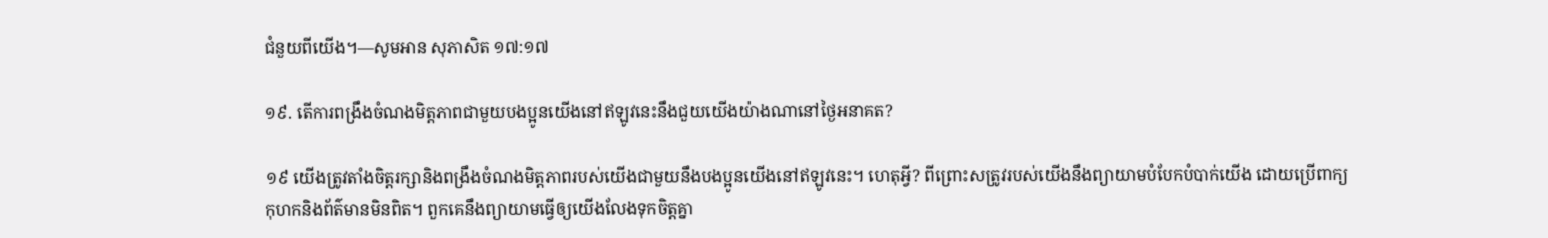ជំនួយពីយើង។—សូមអាន សុភាសិត ១៧:១៧

១៩. តើការពង្រឹងចំណងមិត្តភាពជាមួយបងប្អូនយើងនៅឥឡូវនេះនឹងជួយយើងយ៉ាងណានៅថ្ងៃអនាគត?

១៩ យើងត្រូវតាំងចិត្តរក្សានិងពង្រឹងចំណងមិត្តភាពរបស់យើងជាមួយនឹងបងប្អូនយើងនៅឥឡូវនេះ។ ហេតុអ្វី? ពីព្រោះសត្រូវរបស់យើងនឹងព្យាយាមបំបែកបំបាក់យើង ដោយប្រើពាក្យកុហកនិងព័ត៌មានមិនពិត។ ពួកគេនឹងព្យាយាមធ្វើឲ្យយើងលែងទុកចិត្តគ្នា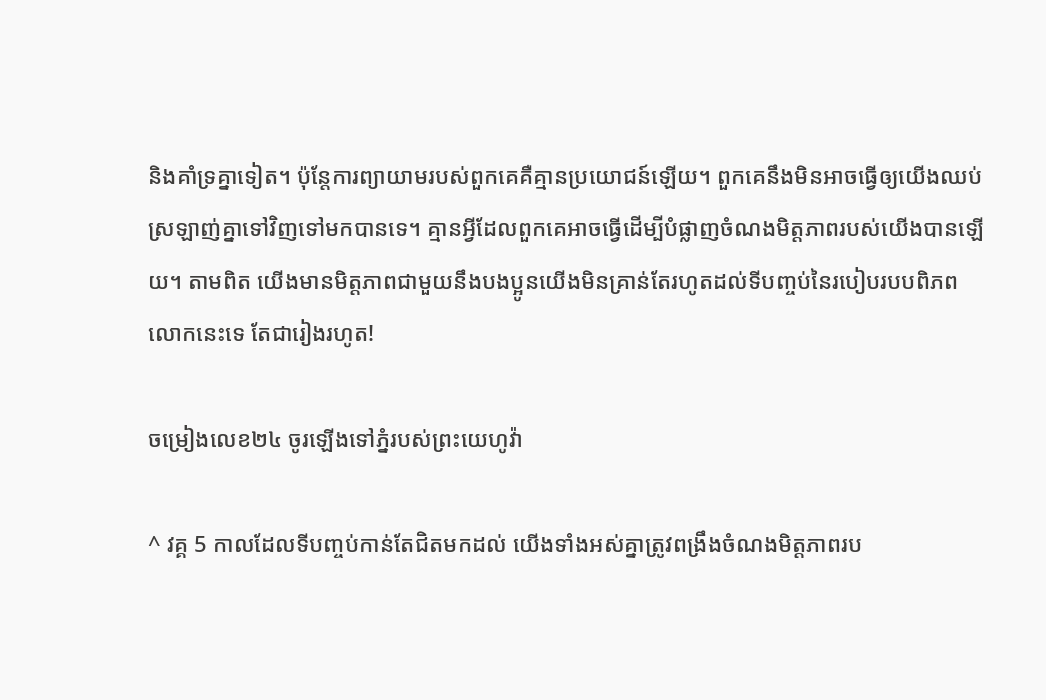និងគាំទ្រគ្នាទៀត។ ប៉ុន្តែការព្យាយាមរបស់ពួកគេគឺគ្មានប្រយោជន៍ឡើយ។ ពួកគេនឹងមិនអាចធ្វើឲ្យយើងឈប់ស្រឡាញ់គ្នាទៅវិញទៅមកបានទេ។ គ្មានអ្វីដែលពួកគេអាចធ្វើដើម្បីបំផ្លាញចំណងមិត្តភាពរបស់យើងបានឡើយ។ តាមពិត យើងមានមិត្តភាពជាមួយនឹងបងប្អូនយើងមិនគ្រាន់តែរហូតដល់ទីបញ្ចប់នៃរបៀបរបបពិភពលោកនេះទេ តែជារៀងរហូត!

ចម្រៀងលេខ២៤ ចូរឡើងទៅភ្នំរបស់ព្រះយេហូវ៉ា

^ វគ្គ 5 កាលដែលទីបញ្ចប់កាន់តែជិតមកដល់ យើងទាំងអស់គ្នាត្រូវពង្រឹងចំណងមិត្តភាពរប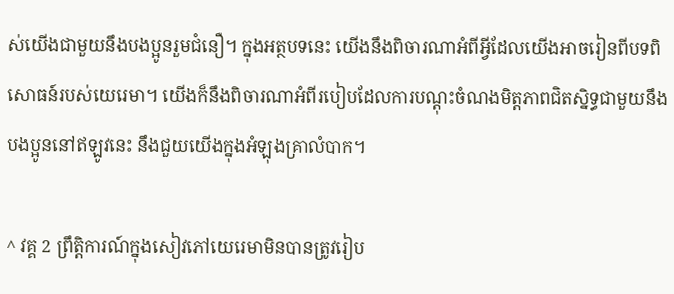ស់យើងជាមួយនឹងបងប្អូនរួមជំនឿ។ ក្នុងអត្ថបទនេះ យើងនឹងពិចារណាអំពីអ្វីដែលយើងអាចរៀនពីបទពិសោធន៍របស់យេរេមា។ យើងក៏នឹងពិចារណាអំពីរបៀបដែលការបណ្ដុះចំណងមិត្តភាពជិតស្និទ្ធជាមួយនឹងបងប្អូននៅឥឡូវនេះ នឹងជួយយើងក្នុងអំឡុងគ្រាលំបាក។

^ វគ្គ 2 ព្រឹត្ដិការណ៍ក្នុងសៀវភៅយេរេមាមិនបានត្រូវរៀប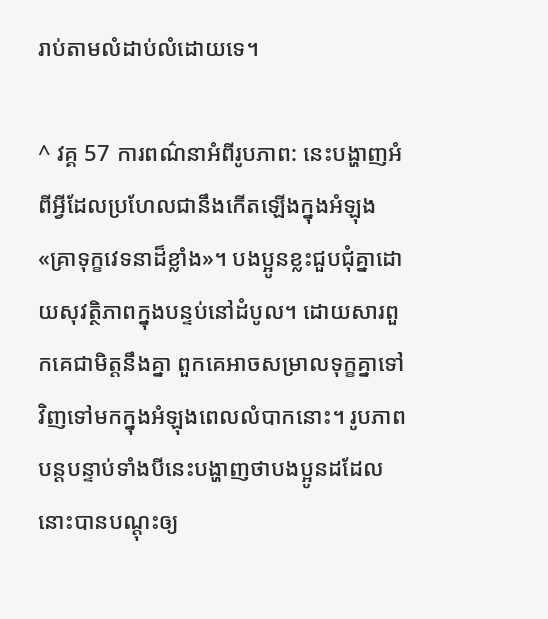រាប់តាមលំដាប់លំដោយទេ។

^ វគ្គ 57 ការពណ៌នាអំពីរូបភាព: នេះបង្ហាញអំពីអ្វីដែលប្រហែលជានឹងកើតឡើងក្នុងអំឡុង«គ្រាទុក្ខវេទនាដ៏ខ្លាំង»។ បងប្អូនខ្លះជួបជុំគ្នាដោយសុវត្ថិភាពក្នុងបន្ទប់នៅដំបូល។ ដោយសារពួកគេជាមិត្តនឹងគ្នា ពួកគេអាចសម្រាលទុក្ខគ្នាទៅវិញទៅមកក្នុងអំឡុងពេលលំបាកនោះ។ រូបភាពបន្តបន្ទាប់ទាំងបីនេះបង្ហាញថាបងប្អូនដដែលនោះបានបណ្ដុះឲ្យ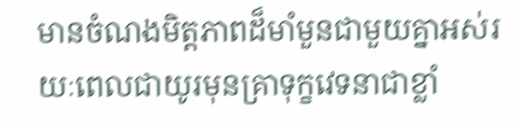មានចំណងមិត្តភាពដ៏មាំមួនជាមួយគ្នាអស់រយៈពេលជាយូរមុនគ្រាទុក្ខវេទនាជាខ្លាំ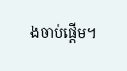ងចាប់ផ្ដើម។